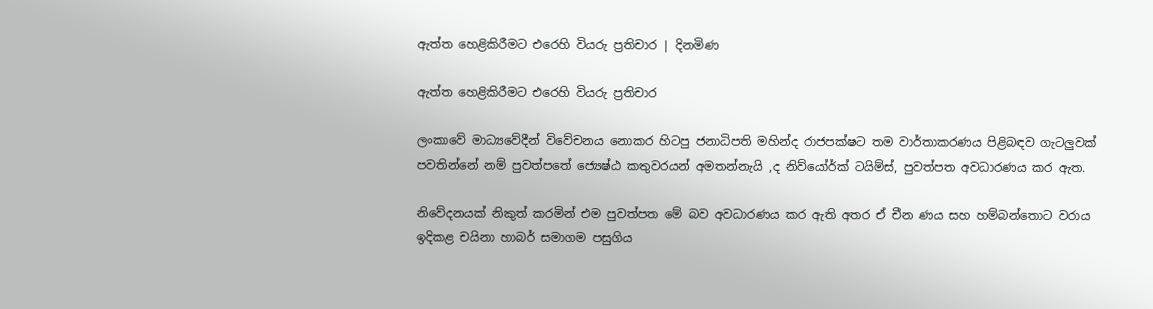ඇත්ත හෙළිකිරීමට එරෙහි වියරු ප්‍රතිචාර | දිනමිණ

ඇත්ත හෙළිකිරීමට එරෙහි වියරු ප්‍රතිචාර

ලංකාවේ මාධ්‍යවේදීන් විවේචනය නොකර හිටපු ජනාධිපති මහින්ද රාජපක්ෂට තම වාර්තාකරණය පිළිබඳව ගැටලුවක් පවතින්නේ නම් පුවත්පතේ ජ්‍යෙෂ්ඨ කතුවරයන් අමතන්නැයි ,ද නිව්යෝර්ක් ටයිම්ස්, පුවත්පත අවධාරණය කර ඇත.

නිවේදනයක් නිකුත් කරමින් එම පුවත්පත මේ බව අවධාරණය කර ඇති අතර ඒ චීන ණය සහ හම්බන්තොට වරාය ඉදිකළ චයිනා හාබර් සමාගම පසුගිය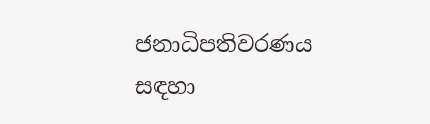ජනාධිපතිවරණය සඳහා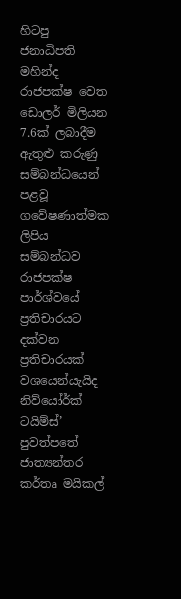හිටපු ජනාධිපති මහින්ද රාජපක්ෂ වෙත ඩොලර් මිලියන 7.6ක් ලබාදීම ඇතුළු කරුණු සම්බන්ධයෙන් පළවූ ගවේෂණාත්මක ලිපිය සම්බන්ධව රාජපක්ෂ පාර්ශ්වයේ ප්‍රතිචාරයට දක්වන ප්‍රතිචාරයක් වශයෙන්යැයිද නිව්යෝර්ක් ටයිම්ස්’ පුවත්පතේ ජාත්‍යන්තර කර්තෘ මයිකල්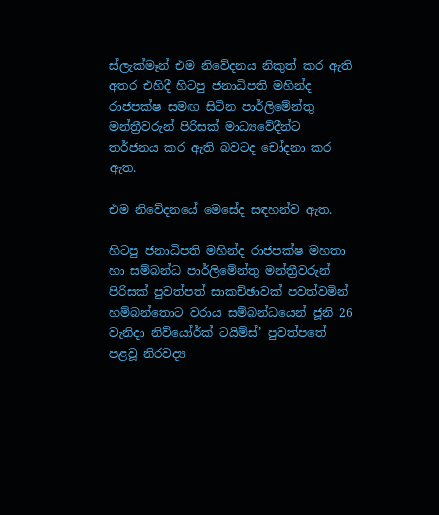ස්ලැක්මෑන් එම නිවේදනය නිකුත් කර ඇති අතර එහිදී හිටපු ජනාධිපති මහින්ද රාජපක්ෂ සමඟ සිටින පාර්ලිමේන්තු මන්ත්‍රීවරුන් පිරිසක් මාධ්‍යවේදීන්ට තර්ජනය කර ඇති බවටද චෝදනා කර ඇත.

එම නිවේදනයේ මෙසේද සඳහන්ව ඇත.

හිටපු ජනාධිපති මහින්ද රාජපක්ෂ මහතා හා සම්බන්ධ පාර්ලිමේන්තු මන්ත්‍රීවරුන් පිරිසක් පුවත්පත් සාකච්ඡාවක් පවත්වමින් හම්බන්තොට වරාය සම්බන්ධයෙන් ජූනි 26 වැනිදා නිව්යෝර්ක් ටයිම්ස්’ පුවත්පතේ පළවූ නිරවද්‍ය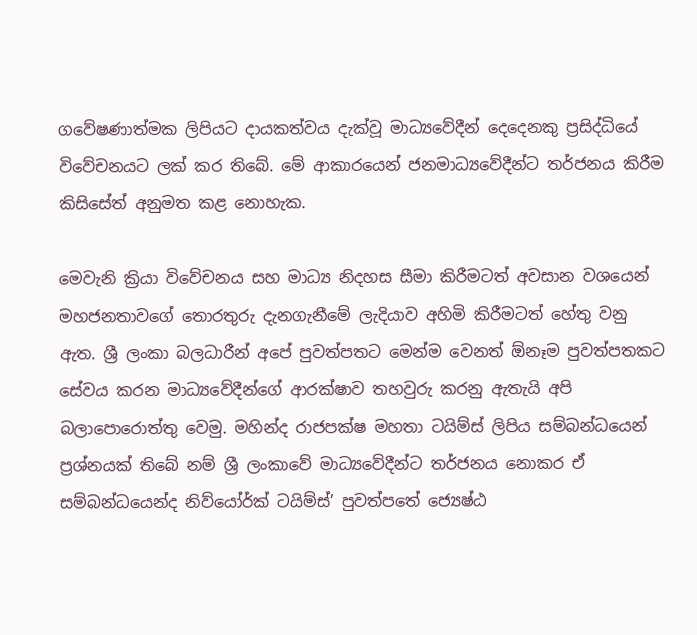ගවේෂණාත්මක ලිපියට දායකත්වය දැක්වූ මාධ්‍යවේදීන් දෙදෙනකු ප්‍රසිද්ධියේ විවේචනයට ලක් කර තිබේ. මේ ආකාරයෙන් ජනමාධ්‍යවේදීන්ට තර්ජනය කිරීම කිසිසේත් අනුමත කළ නොහැක.

මෙවැනි ක්‍රියා විවේචනය සහ මාධ්‍ය නිදහස සීමා කිරීමටත් අවසාන වශයෙන් මහජනතාවගේ තොරතුරු දැනගැනීමේ ලැදියාව අහිමි කිරීමටත් හේතු වනු ඇත. ශ්‍රී ලංකා බලධාරීන් අපේ පුවත්පතට මෙන්ම වෙනත් ඕනෑම පුවත්පතකට සේවය කරන මාධ්‍යවේදීන්ගේ ආරක්ෂාව තහවුරු කරනු ඇතැයි අපි බලාපොරොත්තු වෙමු. මහින්ද රාජපක්ෂ මහතා ටයිම්ස් ලිපිය සම්බන්ධයෙන් ප්‍රශ්නයක් තිබේ නම් ශ්‍රී ලංකාවේ මාධ්‍යවේදීන්ට තර්ජනය නොකර ඒ සම්බන්ධයෙන්ද නිව්යෝර්ක් ටයිම්ස්’ පුවත්පතේ ජ්‍යෙෂ්ඨ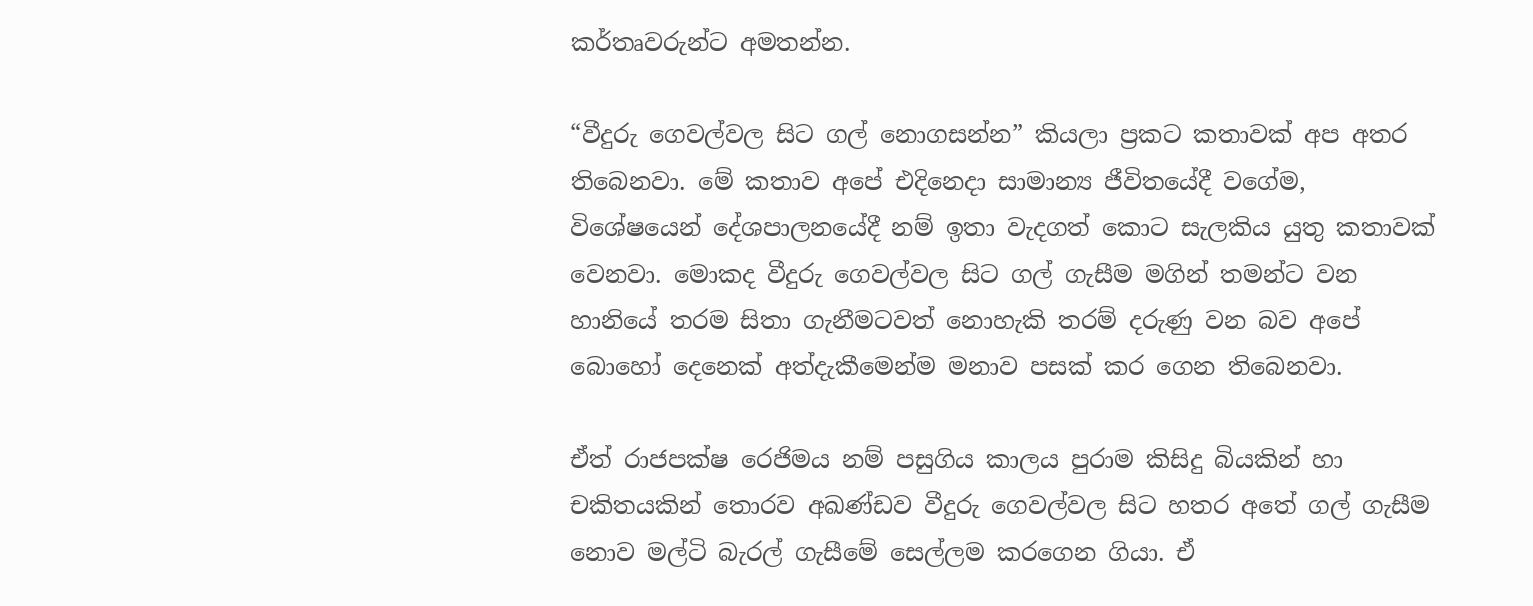කර්තෘවරුන්ට අමතන්න.

“වීදුරු ගෙවල්වල සිට ගල් නොගසන්න” කියලා ප්‍රකට කතාවක් අප අතර තිබෙනවා. මේ කතාව අපේ එදිනෙදා සාමාන්‍ය ජීවිතයේදී වගේම, විශේෂයෙන් දේශපාලනයේදී නම් ඉතා වැදගත් කොට සැලකිය යුතු කතාවක් වෙනවා. මොකද වීදුරු ගෙවල්වල සිට ගල් ගැසීම මගින් තමන්ට වන හානියේ තරම සිතා ගැනීමටවත් නොහැකි තරම් දරුණු වන බව අපේ බොහෝ දෙනෙක් අත්දැකීමෙන්ම මනාව පසක් කර ගෙන තිබෙනවා.

ඒත් රාජපක්ෂ රෙජිමය නම් පසුගිය කාලය පුරාම කිසිදු බියකින් හා චකිතයකින් තොරව අඛණ්ඩව වීදුරු ගෙවල්වල සිට හතර අතේ ගල් ගැසීම නොව මල්ටි බැරල් ගැසීමේ සෙල්ලම කරගෙන ගියා. ඒ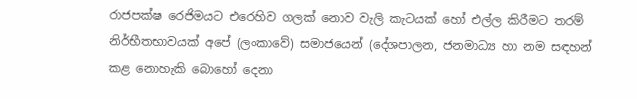රාජපක්ෂ රෙජිමයට එරෙහිව ගලක් නොව වැලි කැටයක් හෝ එල්ල කිරීමට තරම් නිර්භීතභාවයක් අපේ (ලංකාවේ) සමාජයෙන් (දේශපාලන, ජනමාධ්‍ය හා නම සඳහන් කළ නොහැකි බොහෝ දෙනා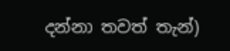දන්නා තවත් තැන්)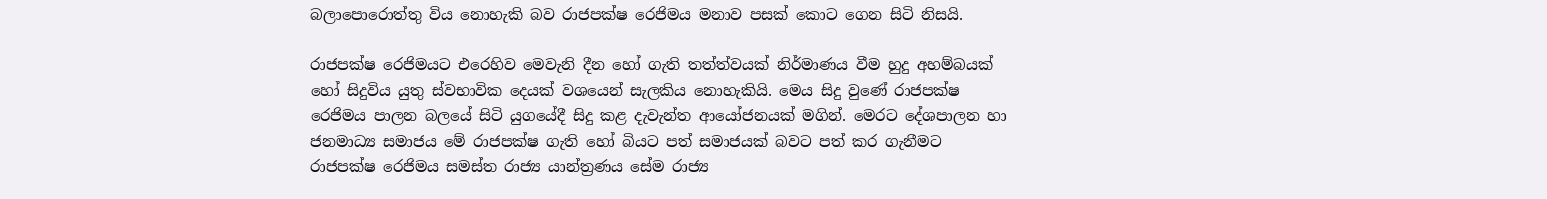බලාපොරොත්තු විය නොහැකි බව රාජපක්ෂ රෙජිමය මනාව පසක් කොට ගෙන සිටි නිසයි.

රාජපක්ෂ රෙජිමයට එරෙහිව මෙවැනි දීන හෝ ගැති තත්ත්වයක් නිර්මාණය වීම හුදු අහම්බයක් හෝ සිදුවිය යුතු ස්වභාවික දෙයක් වශයෙන් සැලකිය නොහැකියි. මෙය සිදු වුණේ රාජපක්ෂ රෙජිමය පාලන බලයේ සිටි යුගයේදී සිදු කළ දැවැන්ත ආයෝජනයක් මගින්. මෙරට දේශපාලන හා ජනමාධ්‍ය සමාජය මේ රාජපක්ෂ ගැති හෝ බියට පත් සමාජයක් බවට පත් කර ගැනීමට රාජපක්ෂ රෙජිමය සමස්ත රාජ්‍ය යාන්ත්‍රණය සේම රාජ්‍ය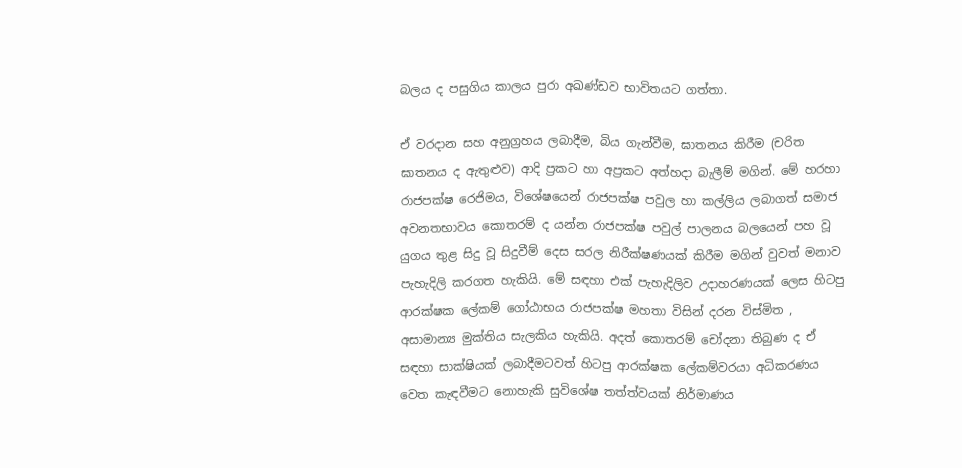බලය ද පසුගිය කාලය පුරා අඛණ්ඩව භාවිතයට ගත්තා.

ඒ වරදාන සහ අනුග්‍රහය ලබාදීම, බිය ගැන්වීම, ඝාතනය කිරීම (චරිත ඝාතනය ද ඇතුළුව) ආදි ප්‍රකට හා අප්‍රකට අත්හදා බැලීම් මගින්. මේ හරහා රාජපක්ෂ රෙජිමය, විශේෂයෙන් රාජපක්ෂ පවුල හා කල්ලිය ලබාගත් සමාජ අවනතභාවය කොතරම් ද යන්න රාජපක්ෂ පවුල් පාලනය බලයෙන් පහ වූ යුගය තුළ සිදු වූ සිදුවීම් දෙස සරල නිරීක්ෂණයක් කිරීම මගින් වුවත් මනාව පැහැදිලි කරගත හැකියි. මේ සඳහා එක් පැහැදිලිව උදාහරණයක් ලෙස හිටපු ආරක්ෂක ලේකම් ගෝඨාභය රාජපක්ෂ මහතා විසින් දරන විස්මිත , අසාමාන්‍ය මුක්තිය සැලකිය හැකියි. අදත් කොතරම් චෝදනා තිබුණ ද ඒ සඳහා සාක්ෂියක් ලබාදීමටවත් හිටපු ආරක්ෂක ලේකම්වරයා අධිකරණය වෙත කැඳවීමට නොහැකි සුවිශේෂ තත්ත්වයක් නිර්මාණය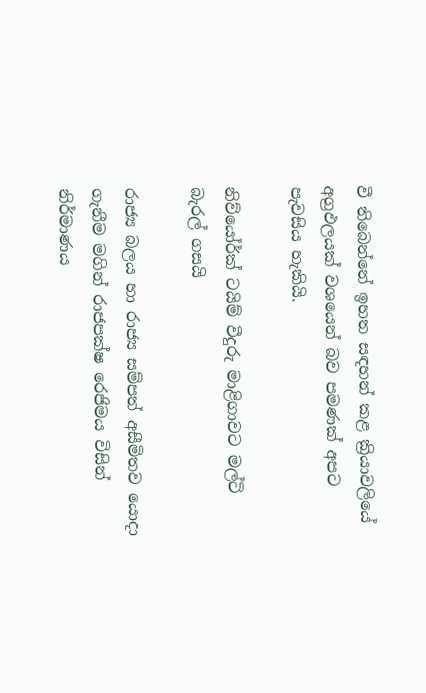වී තිබෙන්නේ ඉහත සඳහන් කළ ක්‍රියාවලියේ අග්‍රඵලයක් වශයෙන් බව පමණක් අපට පැවසිය හැකියි.

නිව්යෝර්ක් ටයිම් වීදුරු මාළිගාවට මල්ටි බැරල් ගසයි

රාජ්‍ය බලය හා රාජ්‍ය සම්පත් අසීමිතව යොදා ගැනීම මගින් රාජපක්ෂ රෙජිමය විසින් නිර්මාණය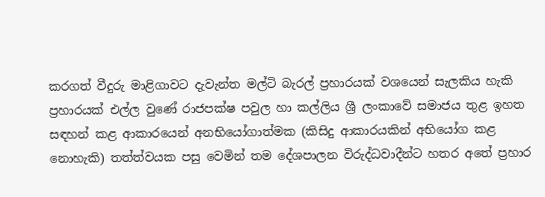කරගත් වීදුරු මාළිගාවට දැවැන්ත මල්ටි බැරල් ප්‍රහාරයක් වශයෙන් සැලකිය හැකි ප්‍රහාරයක් එල්ල වුණේ රාජපක්ෂ පවුල හා කල්ලිය ශ්‍රී ලංකාවේ සමාජය තුළ ඉහත සඳහන් කළ ආකාරයෙන් අනභියෝගාත්මක (කිසිදු ආකාරයකින් අභියෝග කළ නොහැකි) තත්ත්වයක පසු වෙමින් තම දේශපාලන විරුද්ධවාදීන්ට හතර අතේ ප්‍රහාර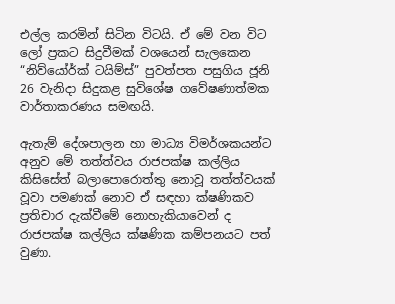එල්ල කරමින් සිටින විටයි. ඒ මේ වන විට ලෝ ප්‍රකට සිදුවීමක් වශයෙන් සැලකෙන “නිව්යෝර්ක් ටයිම්ස්” පුවත්පත පසුගිය ජූනි 26 වැනිදා සිදුකළ සුවිශේෂ ගවේෂණාත්මක වාර්තාකරණය සමඟයි.

ඇතැම් දේශපාලන හා මාධ්‍ය විමර්ශකයන්ට අනුව මේ තත්ත්වය රාජපක්ෂ කල්ලිය කිසිසේත් බලාපොරොත්තු නොවූ තත්ත්වයක් වූවා පමණක් නොව ඒ සඳහා ක්ෂණිකව ප්‍රතිචාර දැක්වීමේ නොහැකියාවෙන් ද රාජපක්ෂ කල්ලිය ක්ෂණික කම්පනයට පත් වුණා.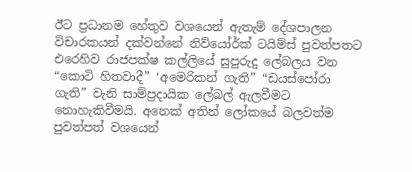ඊට ප්‍රධානම හේතුව වශයෙන් ඇතැම් දේශපාලන විචාරකයන් දක්වන්නේ නිව්යෝර්ක් ටයිම්ස් පුවත්පතට එරෙහිව රාජපක්ෂ කල්ලියේ සුපුරුදු ලේබලය වන “කොටි හිතවාදී” ‘අමෙරිකන් ගැති” “ඩයස්පෝරා ගැති” වැනි සාම්ප්‍රදායික ලේබල් ඇලවීමට නොහැකිවීමයි. අනෙක් අතින් ලෝකයේ බලවත්ම පුවත්පත් වශයෙන්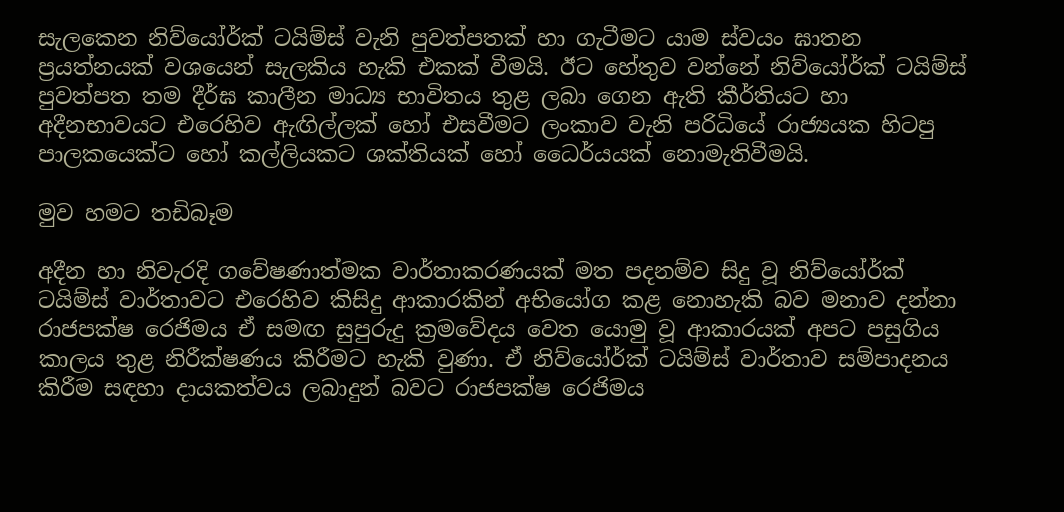සැලකෙන නිව්යෝර්ක් ටයිම්ස් වැනි පුවත්පතක් හා ගැටීමට යාම ස්වයං ඝාතන ප්‍රයත්නයක් වශයෙන් සැලකිය හැකි එකක් වීමයි. ඊට හේතුව වන්නේ නිව්යෝර්ක් ටයිම්ස් පුවත්පත තම දීර්ඝ කාලීන මාධ්‍ය භාවිතය තුළ ලබා ගෙන ඇති කීර්තියට හා අදීනභාවයට එරෙහිව ඇඟිල්ලක් හෝ එසවීමට ලංකාව වැනි පරිධියේ රාජ්‍යයක හිටපු පාලකයෙක්ට හෝ කල්ලියකට ශක්තියක් හෝ ධෛර්යයක් නොමැතිවීමයි.

මුව හමට තඩිබෑම

අදීන හා නිවැරදි ගවේෂණාත්මක වාර්තාකරණයක් මත පදනම්ව සිදු වූ නිව්යෝර්ක් ටයිම්ස් වාර්තාවට එරෙහිව කිසිදු ආකාරකින් අභියෝග කළ නොහැකි බව මනාව දන්නා රාජපක්ෂ රෙජිමය ඒ සමඟ සුපුරුදු ක්‍රමවේදය වෙත යොමු වූ ආකාරයක් අපට පසුගිය කාලය තුළ නිරීක්ෂණය කිරීමට හැකි වුණා. ඒ නිව්යෝර්ක් ටයිම්ස් වාර්තාව සම්පාදනය කිරීම සඳහා දායකත්වය ලබාදුන් බවට රාජපක්ෂ රෙජිමය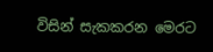විසින් සැකකරන මෙරට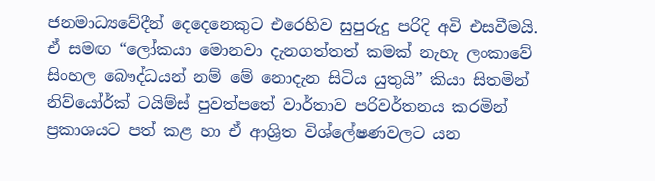ජනමාධ්‍යවේදීන් දෙදෙනෙකුට එරෙහිව සුපුරුදු පරිදි අවි එසවීමයි. ඒ සමඟ “ලෝකයා මොනවා දැනගත්තත් කමක් නැහැ ලංකාවේ සිංහල බෞද්ධයන් නම් මේ නොදැන සිටිය යුතුයි” කියා සිතමින් නිව්යෝර්ක් ටයිම්ස් පුවත්පතේ වාර්තාව පරිවර්තනය කරමින් ප්‍රකාශයට පත් කළ හා ඒ ආශ්‍රිත විශ්ලේෂණවලට යන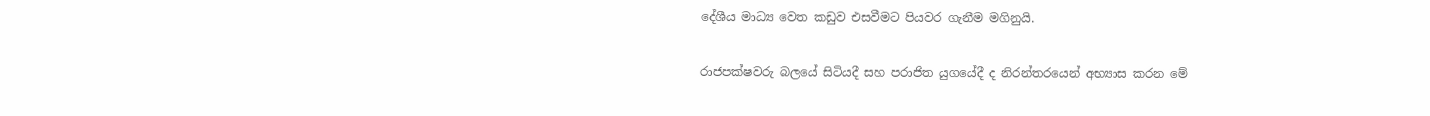දේශීය මාධ්‍ය වෙත කඩුව එසවීමට පියවර ගැනීම මගිනුයි.

රාජපක්ෂවරු බලයේ සිටියදී සහ පරාජිත යුගයේදී ද නිරන්තරයෙන් අභ්‍යාස කරන මේ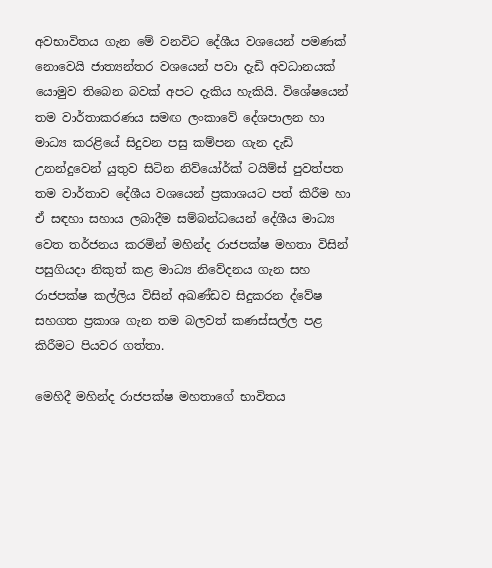අවභාවිතය ගැන මේ වනවිට දේශීය වශයෙන් පමණක් නොවෙයි ජාත්‍යන්තර වශයෙන් පවා දැඩි අවධානයක් යොමුව තිබෙන බවක් අපට දැකිය හැකියි. විශේෂයෙන් තම වාර්තාකරණය සමඟ ලංකාවේ දේශපාලන හා මාධ්‍ය කරළියේ සිදුවන පසු කම්පන ගැන දැඩි උනන්දුවෙන් යුතුව සිටින නිව්යෝර්ක් ටයිම්ස් පුවත්පත තම වාර්තාව දේශීය වශයෙන් ප්‍රකාශයට පත් කිරීම හා ඒ සඳහා සහාය ලබාදීම සම්බන්ධයෙන් දේශීය මාධ්‍ය වෙත තර්ජනය කරමින් මහින්ද රාජපක්ෂ මහතා විසින් පසුගියදා නිකුත් කළ මාධ්‍ය නිවේදනය ගැන සහ රාජපක්ෂ කල්ලිය විසින් අඛණ්ඩව සිදුකරන ද්වේෂ සහගත ප්‍රකාශ ගැන තම බලවත් කණස්සල්ල පළ කිරීමට පියවර ගත්තා.

මෙහිදී මහින්ද රාජපක්ෂ මහතාගේ භාවිතය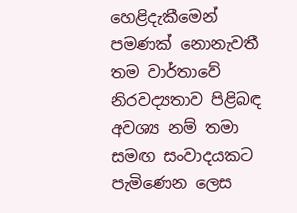හෙළිදැකීමෙන් පමණක් නොනැවතී තම වාර්තාවේ නිරවද්‍යතාව පිළිබඳ අවශ්‍ය නම් තමා සමඟ සංවාදයකට පැමිණෙන ලෙස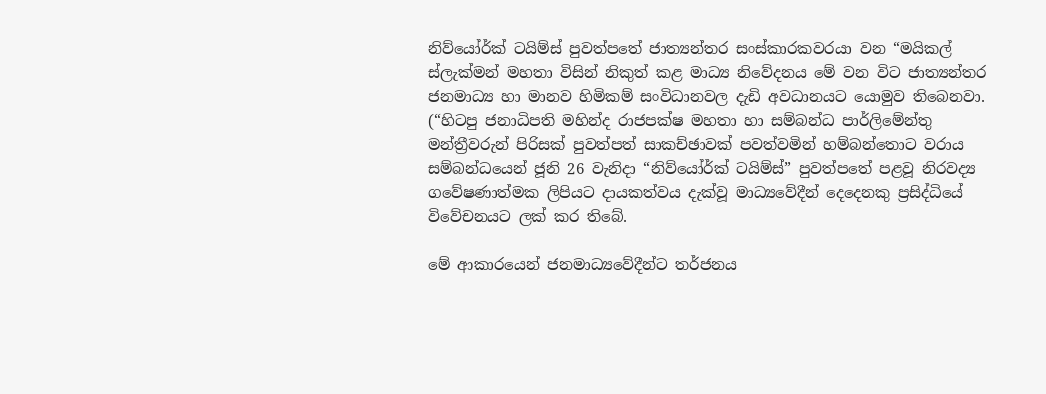නිව්යෝර්ක් ටයිම්ස් පුවත්පතේ ජාත්‍යන්තර සංස්කාරකවරයා වන “මයිකල් ස්ලැක්මන් මහතා විසින් නිකුත් කළ මාධ්‍ය නිවේදනය මේ වන විට ජාත්‍යන්තර ජනමාධ්‍ය හා මානව හිමිකම් සංවිධානවල දැඩි අවධානයට යොමුව තිබෙනවා. (“හිටපු ජනාධිපති මහින්ද රාජපක්ෂ මහතා හා සම්බන්ධ පාර්ලිමේන්තු මන්ත්‍රීවරුන් පිරිසක් පුවත්පත් සාකච්ඡාවක් පවත්වමින් හම්බන්තොට වරාය සම්බන්ධයෙන් ජූනි 26 වැනිදා “නිව්යෝර්ක් ටයිම්ස්” පුවත්පතේ පළවූ නිරවද්‍ය ගවේෂණාත්මක ලිපියට දායකත්වය දැක්වූ මාධ්‍යවේදීන් දෙදෙනකු ප්‍රසිද්ධියේ විවේචනයට ලක් කර තිබේ.

මේ ආකාරයෙන් ජනමාධ්‍යවේදීන්ට තර්ජනය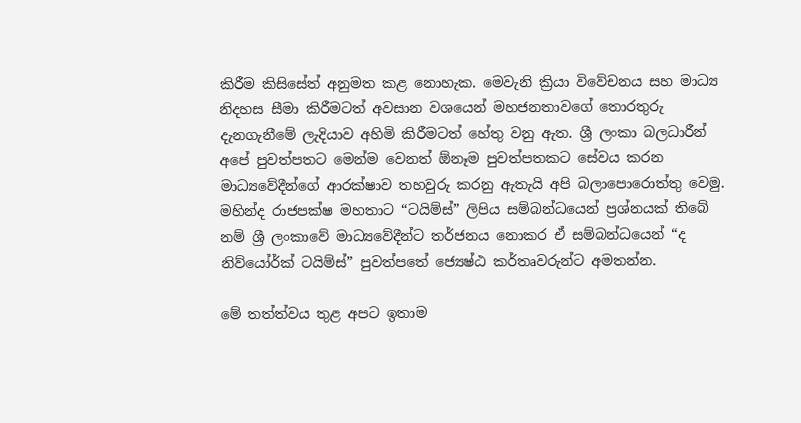කිරීම කිසිසේත් අනුමත කළ නොහැක. මෙවැනි ක්‍රියා විවේචනය සහ මාධ්‍ය නිදහස සීමා කිරීමටත් අවසාන වශයෙන් මහජනතාවගේ තොරතුරු දැනගැනීමේ ලැදියාව අහිමි කිරීමටත් හේතු වනු ඇත. ශ්‍රී ලංකා බලධාරීන් අපේ පුවත්පතට මෙන්ම වෙනත් ඕනෑම පුවත්පතකට සේවය කරන මාධ්‍යවේදීන්ගේ ආරක්ෂාව තහවුරු කරනු ඇතැයි අපි බලාපොරොත්තු වෙමු. මහින්ද රාජපක්ෂ මහතාට “ටයිම්ස්” ලිපිය සම්බන්ධයෙන් ප්‍රශ්නයක් තිබේ නම් ශ්‍රී ලංකාවේ මාධ්‍යවේදීන්ට තර්ජනය නොකර ඒ සම්බන්ධයෙන් “ද නිව්යෝර්ක් ටයිම්ස්” පුවත්පතේ ජ්‍යෙෂ්ඨ කර්තෘවරුන්ට අමතන්න.

මේ තත්ත්වය තුළ අපට ඉතාම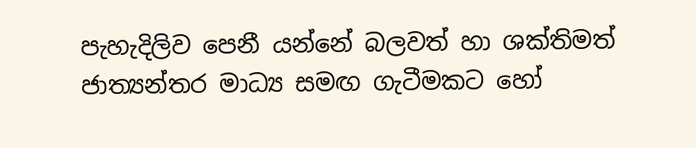පැහැදිලිව පෙනී යන්නේ බලවත් හා ශක්තිමත් ජාත්‍යන්තර මාධ්‍ය සමඟ ගැටීමකට හෝ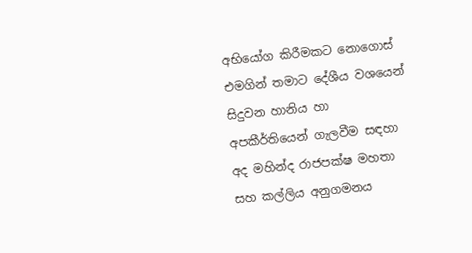අභියෝග කිරීමකට නොගොස් එමගින් තමාට දේශීය වශයෙන් සිදුවන හානිය හා අපකීර්තියෙන් ගැලවීම සඳහා අද මහින්ද රාජපක්ෂ මහතා සහ කල්ලිය අනුගමනය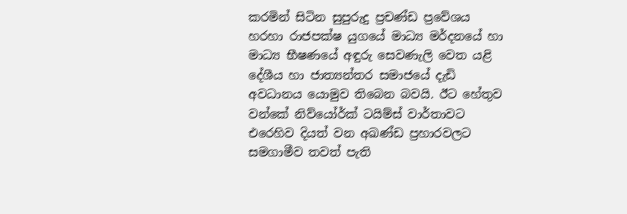කරමින් සිටින සුපුරුදු ප්‍රචණ්ඩ ප්‍රවේශය හරහා රාජපක්ෂ යුගයේ මාධ්‍ය මර්දනයේ හා මාධ්‍ය භීෂණයේ අඳුරු සෙවණැලි වෙත යළි දේශීය හා ජාත්‍යන්තර සමාජයේ දැඩි අවධානය යොමුව තිබෙන බවයි. ඊට හේතුව වන්කේ නිව්යෝර්ක් ටයිම්ස් වාර්තාවට එරෙහිව දියත් වන අඛණ්ඩ ප්‍රහාරවලට සමගාමීව තවත් පැති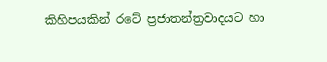කිහිපයකින් රටේ ප්‍රජාතන්ත්‍රවාදයට හා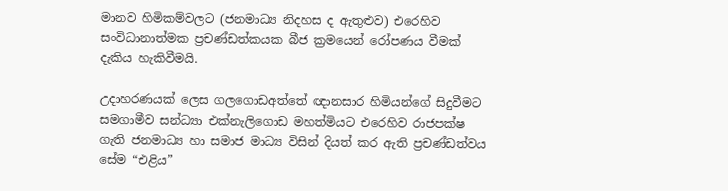මානව හිමිකම්වලට (ජනමාධ්‍ය නිදහස ද ඇතුළුව) එරෙහිව සංවිධානාත්මක ප්‍රචණ්ඩත්කයක බීජ ක්‍රමයෙන් රෝපණය වීමක් දැකිය හැකිවීමයි.

උදාහරණයක් ලෙස ගලගොඩඅත්තේ ඥානසාර හිමියන්ගේ සිදුවීමට සමගාමීව සන්ධ්‍යා එක්නැලිගොඩ මහත්මියට එරෙහිව රාජපක්ෂ ගැති ජනමාධ්‍ය හා සමාජ මාධ්‍ය විසින් දියත් කර ඇති ප්‍රචණ්ඩත්වය සේම “එළිය”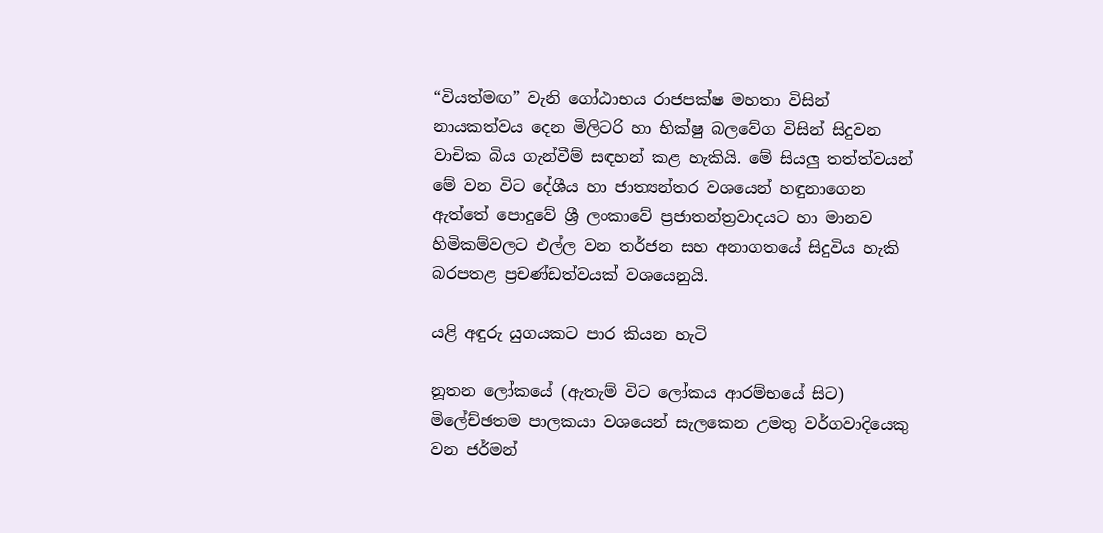“වියත්මඟ” වැනි ගෝඨාභය රාජපක්ෂ මහතා විසින් නායකත්වය දෙන මිලිටරි හා භික්ෂු බලවේග විසින් සිදුවන වාචික බිය ගැන්වීම් සඳහන් කළ හැකියි. මේ සියලු තත්ත්වයන් මේ වන විට දේශීය හා ජාත්‍යන්තර වශයෙන් හඳුනාගෙන ඇත්තේ පොදුවේ ශ්‍රී ලංකාවේ ප්‍රජාතන්ත්‍රවාදයට හා මානව හිමිකම්වලට එල්ල වන තර්ජන සහ අනාගතයේ සිදුවිය හැකි බරපතළ ප්‍රචණ්ඩත්වයක් වශයෙනුයි.

යළි අඳුරු යුගයකට පාර කියන හැටි

නූතන ලෝකයේ (ඇතැම් විට ලෝකය ආරම්භයේ සිට) මිලේච්ඡතම පාලකයා වශයෙන් සැලකෙන උමතු වර්ගවාදියෙකු වන ජර්මන්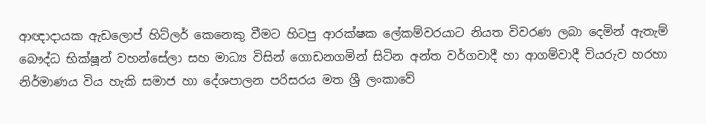ආඥාදායක ඇඩලොප් හිට්ලර් කෙනෙකු වීමට හිටපු ආරක්ෂක ලේකම්වරයාට නියත විවරණ ලබා දෙමින් ඇතැම් බෞද්ධ භික්ෂූන් වහන්සේලා සහ මාධ්‍ය විසින් ගොඩනගමින් සිටින අන්ත වර්ගවාදී හා ආගම්වාදී වියරුව හරහා නිර්මාණය විය හැකි සමාජ හා දේශපාලන පරිසරය මත ශ්‍රී ලංකාවේ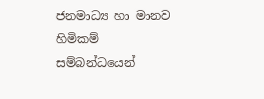ජනමාධ්‍ය හා මානව හිමිකම් සම්බන්ධයෙන්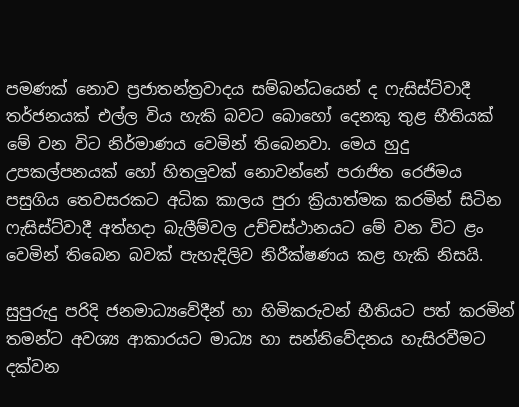පමණක් නොව ප්‍රජාතන්ත්‍රවාදය සම්බන්ධයෙන් ද ෆැසිස්ට්වාදී තර්ජනයක් එල්ල විය හැකි බවට බොහෝ දෙනකු තුළ භීතියක් මේ වන විට නිර්මාණය වෙමින් තිබෙනවා. මෙය හුදු උපකල්පනයක් හෝ හිතලුවක් නොවන්නේ පරාජිත රෙජිමය පසුගිය තෙවසරකට අධික කාලය පුරා ක්‍රියාත්මක කරමින් සිටින ෆැසිස්ට්වාදී අත්හදා බැලීම්වල උච්චස්ථානයට මේ වන විට ළං වෙමින් තිබෙන බවක් පැහැදිලිව නිරීක්ෂණය කළ හැකි නිසයි.

සුපුරුදු පරිදි ජනමාධ්‍යවේදීන් හා හිමිකරුවන් භීතියට පත් කරමින් තමන්ට අවශ්‍ය ආකාරයට මාධ්‍ය හා සන්නිවේදනය හැසිරවීමට දක්වන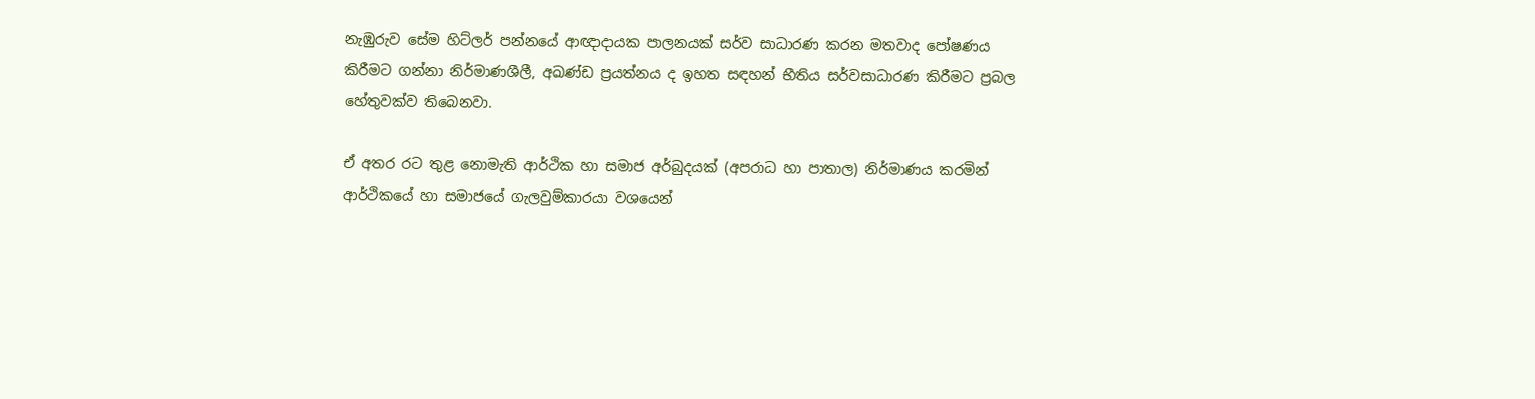නැඹුරුව සේම හිට්ලර් පන්නයේ ආඥාදායක පාලනයක් සර්ව සාධාරණ කරන මතවාද පෝෂණය කිරීමට ගන්නා නිර්මාණශීලී, අඛණ්ඩ ප්‍රයත්නය ද ඉහත සඳහන් භීතිය සර්වසාධාරණ කිරීමට ප්‍රබල හේතුවක්ව තිබෙනවා.

ඒ අතර රට තුළ නොමැති ආර්ථික හා සමාජ අර්බුදයක් (අපරාධ හා පාතාල) නිර්මාණය කරමින් ආර්ථිකයේ හා සමාජයේ ගැලවුම්කාරයා වශයෙන්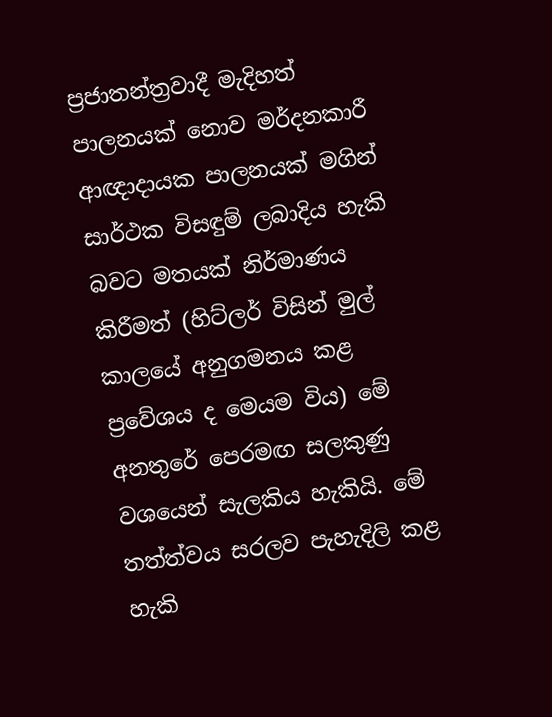ප්‍රජාතන්ත්‍රවාදී මැදිහත් පාලනයක් නොව මර්දනකාරී ආඥාදායක පාලනයක් මගින් සාර්ථක විසඳුම් ලබාදිය හැකි බවට මතයක් නිර්මාණය කිරීමත් (හිට්ලර් විසින් මුල් කාලයේ අනුගමනය කළ ප්‍රවේශය ද මෙයම විය) මේ අනතුරේ පෙරමඟ සලකුණු වශයෙන් සැලකිය හැකියි. මේ තත්ත්වය සරලව පැහැදිලි කළ හැකි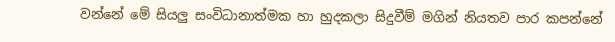වන්නේ මේ සියලු සංවිධානාත්මක හා හුදකලා සිදුවීම් මගින් නියතව පාර කපන්නේ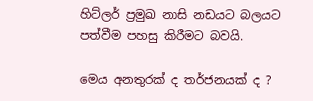හිට්ලර් ප්‍රමුඛ නාසි නඩයට බලයට පත්වීම පහසු කිරීමට බවයි.

මෙය අනතුරක් ද තර්ජනයක් ද ?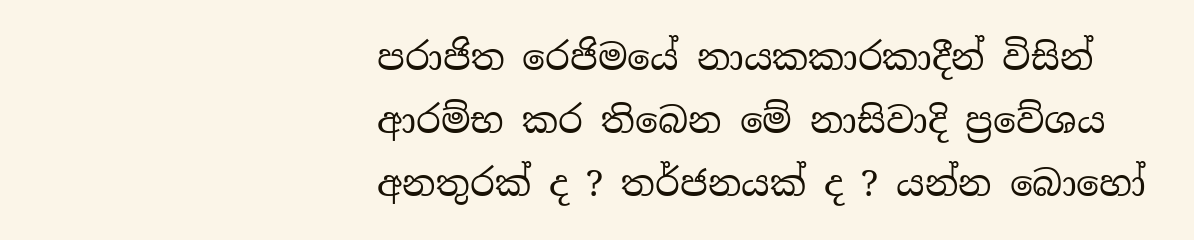පරාජිත රෙජිමයේ නායකකාරකාදීන් විසින් ආරම්භ කර තිබෙන මේ නාසිවාදි ප්‍රවේශය අනතුරක් ද ? තර්ජනයක් ද ? යන්න බොහෝ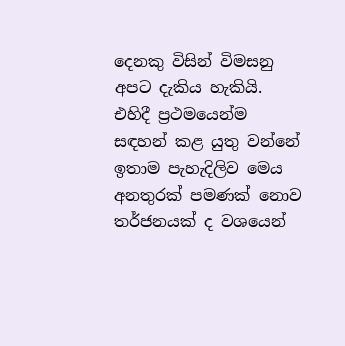දෙනකු විසින් විමසනු අපට දැකිය හැකියි. එහිදී ප්‍රථමයෙන්ම සඳහන් කළ යුතු වන්නේ ඉතාම පැහැදිලිව මෙය අනතුරක් පමණක් නොව තර්ජනයක් ද වශයෙන්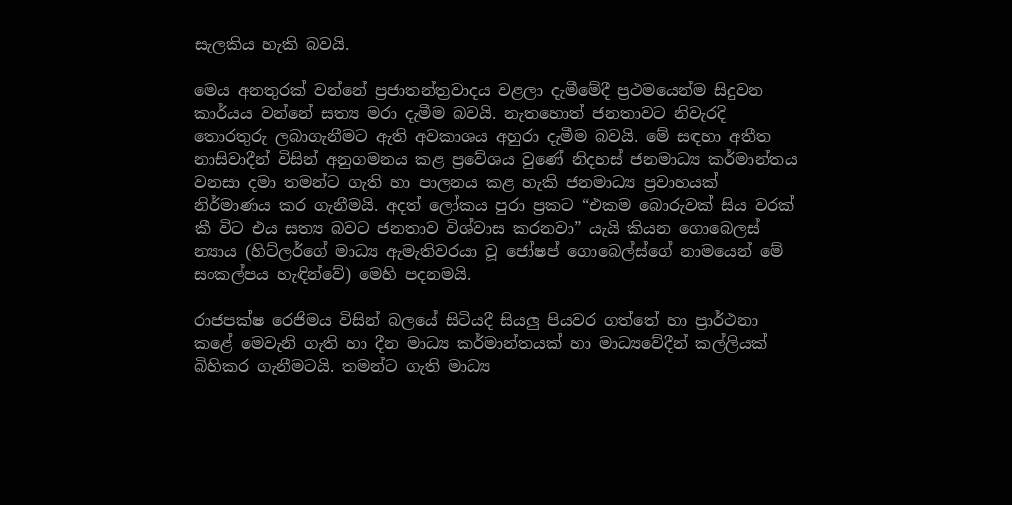සැලකිය හැකි බවයි.

මෙය අනතුරක් වන්නේ ප්‍රජාතන්ත්‍රවාදය වළලා දැමීමේදී ප්‍රථමයෙන්ම සිදුවන කාර්යය වන්නේ සත්‍ය මරා දැමීම බවයි. නැතහොත් ජනතාවට නිවැරදි තොරතුරු ලබාගැනීමට ඇති අවකාශය අහුරා දැමීම බවයි. මේ සඳහා අතීත නාසිවාදීන් විසින් අනුගමනය කළ ප්‍රවේශය වුණේ නිදහස් ජනමාධ්‍ය කර්මාන්තය වනසා දමා තමන්ට ගැති හා පාලනය කළ හැකි ජනමාධ්‍ය ප්‍රවාහයක් නිර්මාණය කර ගැනීමයි. අදත් ලෝකය පුරා ප්‍රකට “එකම බොරුවක් සිය වරක් කී විට එය සත්‍ය බවට ජනතාව විශ්වාස කරනවා” යැයි කියන ගොබෙලස් න්‍යාය (හිට්ලර්ගේ මාධ්‍ය ඇමැතිවරයා වූ ජෝෂප් ගොබෙල්ස්ගේ නාමයෙන් මේ සංකල්පය හැඳින්වේ) මෙහි පදනමයි.

රාජපක්ෂ රෙජිමය විසින් බලයේ සිටියදී සියලු පියවර ගත්තේ හා ප්‍රාර්ථනා කළේ මෙවැනි ගැති හා දීන මාධ්‍ය කර්මාන්තයක් හා මාධ්‍යවේදීන් කල්ලියක් බිහිකර ගැනීමටයි. තමන්ට ගැති මාධ්‍ය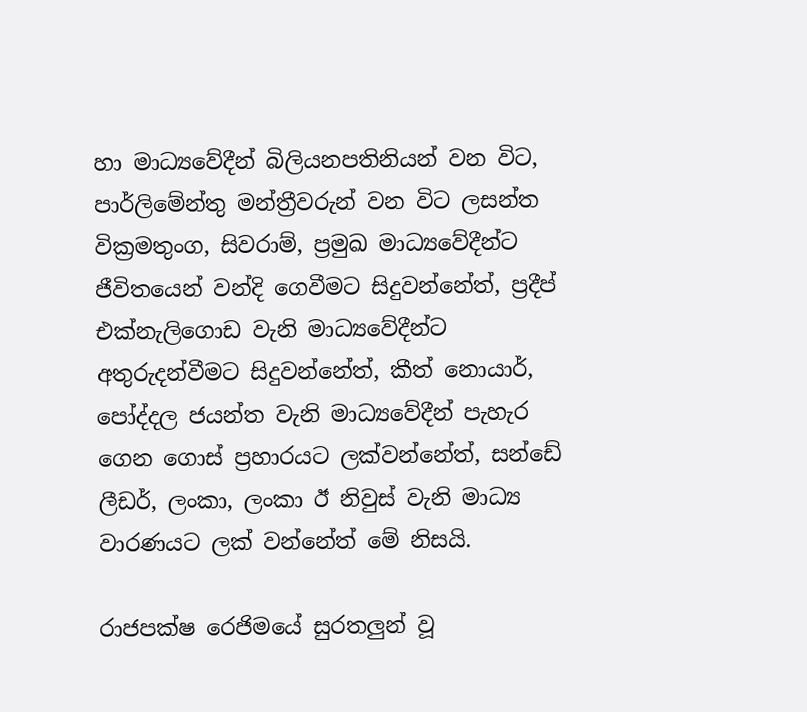හා මාධ්‍යවේදීන් බිලියනපතිනියන් වන විට, පාර්ලිමේන්තු මන්ත්‍රීවරුන් වන විට ලසන්ත වික්‍රමතුංග, සිවරාම්, ප්‍රමුඛ මාධ්‍යවේදීන්ට ජීවිතයෙන් වන්දි ගෙවීමට සිදුවන්නේත්, ප්‍රදීප් එක්නැලිගොඩ වැනි මාධ්‍යවේදීන්ට අතුරුදන්වීමට සිදුවන්නේත්, කීත් නොයාර්, පෝද්දල ජයන්ත වැනි මාධ්‍යවේදීන් පැහැර ගෙන ගොස් ප්‍රහාරයට ලක්වන්නේත්, සන්ඩේ ලීඩර්, ලංකා, ලංකා ඊ නිවුස් වැනි මාධ්‍ය වාරණයට ලක් වන්නේත් මේ නිසයි.

රාජපක්ෂ රෙජිමයේ සුරතලුන් වූ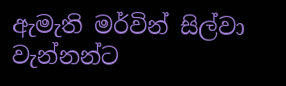ඇමැති මර්වින් සිල්වා වැන්නන්ට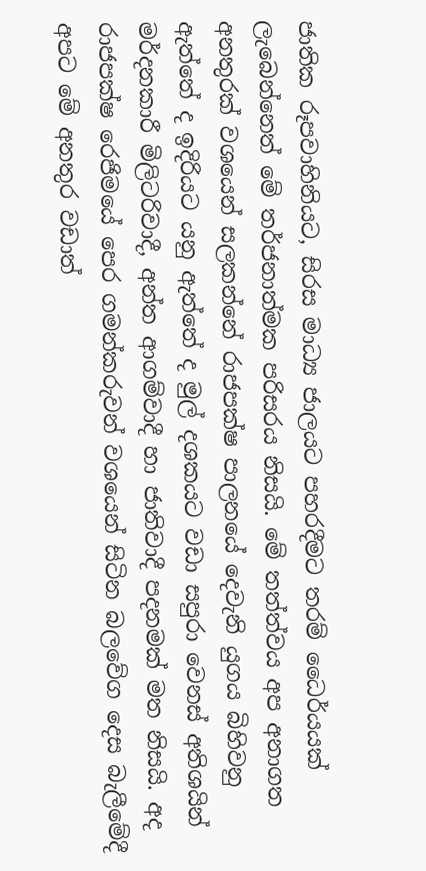ජාතික රූපවාහිනියට, සිරස මාධ්‍ය ජාලයට පහරදීමට තරම් ධෛර්යයක් ලැබෙන්නෙත් මේ තර්ජනාත්මක පරිසරය නිසයි. මේ තත්ත්වය අප අනාගත අනතුරක් වශයෙන් සලකන්නේ රාජපක්ෂ පාලනයේ දෙවැනි යුගය බිහිවනු ඇත්තේ ද ඉදිරියට යනු ඇත්තේ ද මුල් දශකයට වඩා සපුරා වෙනස් අතිශයින් මර්දනකාරී මිලිටරිවාදී, අන්ත ආගම්වාදී හා ජාතිවාදී පදනමක් මත නිසයි. අද රාජපක්ෂ රෙජිමයේ පෙර ගමන්කරුවන් වශයෙන් සිටින බලවේග දෙස බැලීමේදී අපට මේ අනතුර වඩාත්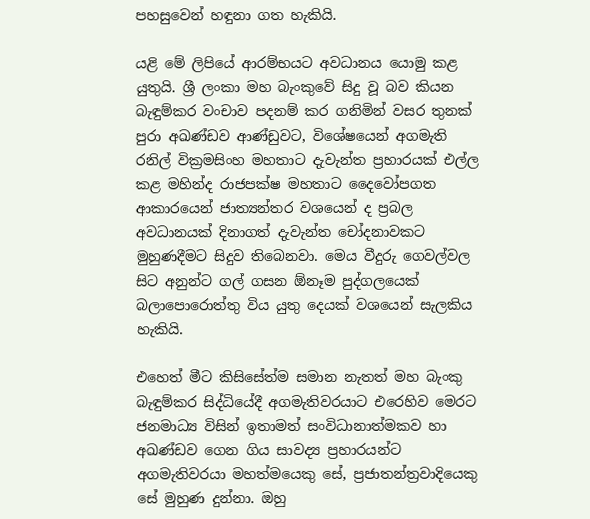පහසුවෙන් හඳුනා ගත හැකියි.

යළි මේ ලිපියේ ආරම්භයට අවධානය යොමු කළ යුතුයි. ශ්‍රී ලංකා මහ බැංකුවේ සිදු වූ බව කියන බැඳුම්කර වංචාව පදනම් කර ගනිමින් වසර තුනක් පුරා අඛණ්ඩව ආණ්ඩුවට, විශේෂයෙන් අගමැති රනිල් වික්‍රමසිංහ මහතාට දැවැන්ත ප්‍රහාරයක් එල්ල කළ මහින්ද රාජපක්ෂ මහතාට දෛවෝපගත ආකාරයෙන් ජාත්‍යන්තර වශයෙන් ද ප්‍රබල අවධානයක් දිනාගත් දැවැන්ත චෝදනාවකට මුහුණදීමට සිදුව තිබෙනවා. මෙය වීදුරු ගෙවල්වල සිට අනුන්ට ගල් ගසන ඕනෑම පුද්ගලයෙක් බලාපොරොත්තු විය යුතු දෙයක් වශයෙන් සැලකිය හැකියි.

එහෙත් මීට කිසිසේත්ම සමාන නැතත් මහ බැංකු බැඳුම්කර සිද්ධියේදී අගමැතිවරයාට එරෙහිව මෙරට ජනමාධ්‍ය විසින් ඉතාමත් සංවිධානාත්මකව හා අඛණ්ඩව ගෙන ගිය සාවද්‍ය ප්‍රහාරයන්ට අගමැතිවරයා මහත්මයෙකු සේ, ප්‍රජාතන්ත්‍රවාදියෙකු සේ මුහුණ දුන්නා. ඔහු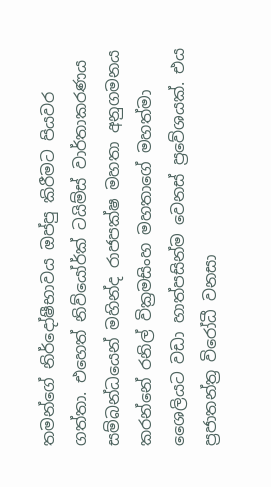තමන්ගේ නිර්දෝෂීභාවය ඔප්පු කිරීමට පියවර ගත්තා. එහෙත් නිව්යෝර්ක් ටයිම්ස් වාර්තාකරණය සම්බන්ධයෙන් මහින්ද රාජපක්ෂ මහතා අනුගමනය කරන්නේ රනිල් වික්‍රමසිංහ මහතාගේ මහත්මා ශෛලියට වඩා හාත්පසින්ම වෙනස් ප්‍රවේශයක්. එය ප්‍රජාතන්ත්‍ර විරෝධී වනසා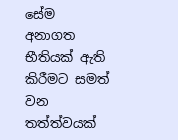සේම අනාගත භීතියක් ඇති කිරීමට සමත් වන තත්ත්වයක්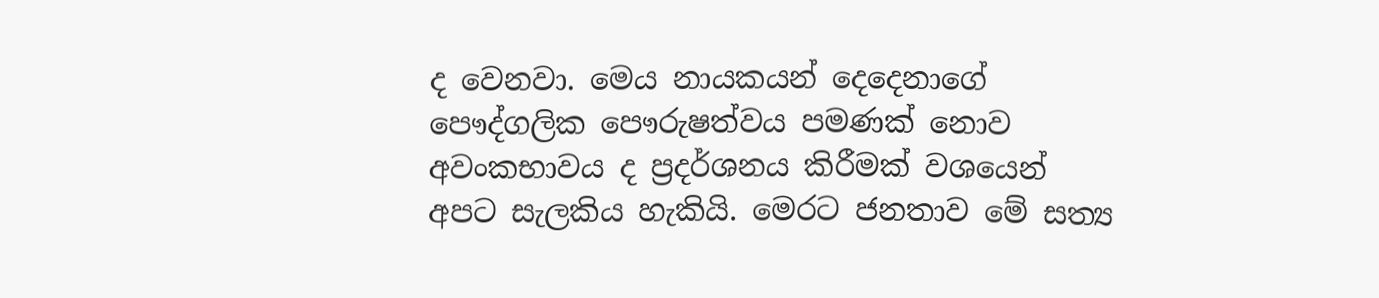ද වෙනවා. මෙය නායකයන් දෙදෙනාගේ පෞද්ගලික පෞරුෂත්වය පමණක් නොව අවංකභාවය ද ප්‍රදර්ශනය කිරීමක් වශයෙන් අපට සැලකිය හැකියි. මෙරට ජනතාව මේ සත්‍ය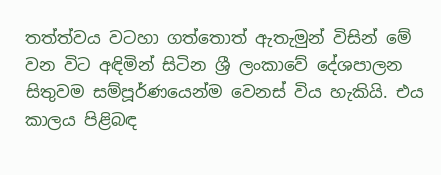තත්ත්වය වටහා ගත්තොත් ඇතැමුන් විසින් මේ වන විට අඳිමින් සිටින ශ්‍රී ලංකාවේ දේශපාලන සිතුවම සම්පූර්ණයෙන්ම වෙනස් විය හැකියි. එය කාලය පිළිබඳ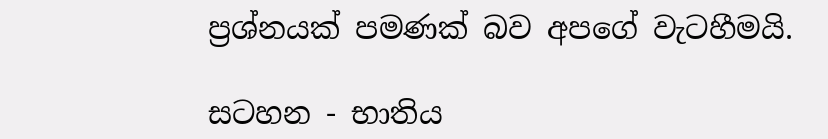ප්‍රශ්නයක් පමණක් බව අපගේ වැටහීමයි.

සටහන - භාතිය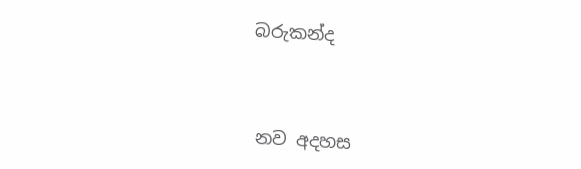බරුකන්ද



නව අදහස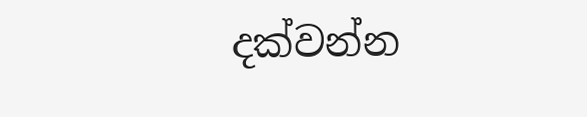දක්වන්න